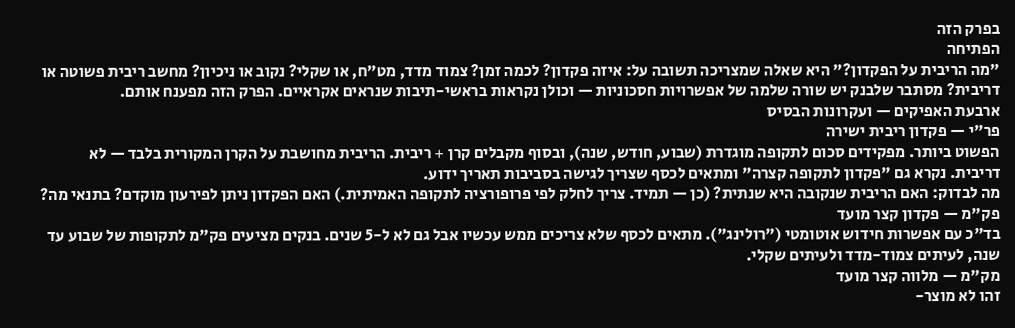בפרק הזה
הפתיחה
"מה הריבית על הפקדון?" היא שאלה שמצריכה תשובה על: איזה פקדון? לכמה זמן? צמוד מדד, מט"ח, או שקלי? נקוב או ניכיון? מחשב ריבית פשוטה או דריבית? מסתבר שלבנק יש שורה שלמה של אפשרויות חסכוניות — וכולן נקראות בראשי-תיבות שנראים אקראיים. הפרק הזה מפענח אותם.
ארבעת האפיקים — ועקרונות הבסיס
פר"י — פקדון ריבית ישירה
הפשוט ביותר. מפקידים סכום לתקופה מוגדרת (שבוע, חודש, שנה), ובסוף מקבלים קרן + ריבית. הריבית מחושבת על הקרן המקורית בלבד — לא דריבית. נקרא גם "פקדון לתקופה קצרה" ומתאים לכסף שצריך לגישה בסביבות תאריך ידוע.
מה לבדוק: האם הריבית שנקובה היא שנתית? (כן — תמיד. צריך לחלק לפי פרופורציה לתקופה האמיתית.) האם הפקדון ניתן לפירעון מוקדם? בתנאי מה?
פק"מ — פקדון קצר מועד
בד"כ עם אפשרות חידוש אוטומטי ("רולינג"). מתאים לכסף שלא צריכים ממש עכשיו אבל גם לא ל-5 שנים. בנקים מציעים פק"מ לתקופות של שבוע עד שנה, לעיתים צמוד-מדד ולעיתים שקלי.
מק"מ — מלווה קצר מועד
זהו לא מוצר-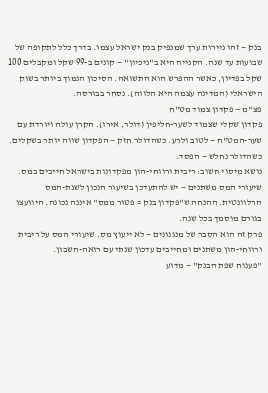בנק — זהו ניירות ערך שמנפיק בנק ישראל עצמו. בדרך כלל לתקופה של שבועות עד שנה. הקנייה היא ב"ניכיון" — קונים ב-99 שקל ומקבלים 100 שקל בפדיון, כאשר ההפרש הוא התשואה. הסיכון הנמוך ביותר בשוק הישראלי (המדינה עצמה היא הלווה). נסחר בבורסה.
פצ"מ — פקדון צמוד מט"ח
פקדון שקלי שצמוד לשער-חליפין (דולר, אירו). הקרן עולה ויורדת עם שער-המט"ח — לטוב ולרע. כשהדולר חזק — הפקדון שווה יותר בשקלים. כשהדולר נחלש — הפסד.
נושא מיסוי חשוב: ריבית ורווחי-הון מפקדונות בישראל חייבים במס. שיעורי המס משתנים — יש להתעדכן בשיעור הנכון לשנת-המס הרלוונטית. ההנחה ש"פקדון בנק = פטור ממס" איננה נכונה. היוועצו בגורם מוסמך בכל שנה.
פרק זה הוא הסבר של מנגנונים — לא ייעוץ מס. שיעורי המס על ריבית ורווחי-הון משתנים ומחייבים עדכון שנתי עם רואה-חשבון.
"פענוח שפת הבנק" — מדוע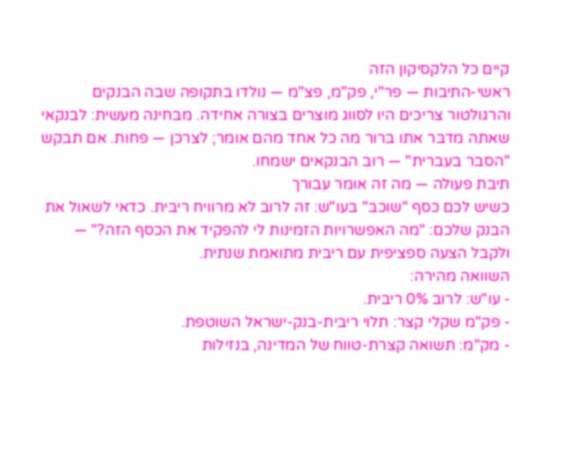קיים כל הלקסיקון הזה
ראשי-התיבות — פר"י, פק"מ, פצ"מ — נולדו בתקופה שבה הבנקים והרגולטור צריכים היו לסווג מוצרים בצורה אחידה. מבחינה מעשית: לבנקאי שאתה מדבר אתו ברור מה כל אחד מהם אומר; לצרכן — פחות. אם תבקש "הסבר בעברית" — רוב הבנקאים ישמחו.
תיבת פעולה — מה זה אומר עבורך
כשיש לכם כסף "שוכב" בעו"ש: זה לרוב לא מרוויח ריבית. כדאי לשאול את הבנק שלכם: "מה האפשרויות הזמינות לי להפקיד את הכסף הזה?" — ולקבל הצעה ספציפית עם ריבית מתואמת שנתית.
השוואה מהירה:
- עו"ש: לרוב 0% ריבית.
- פק"מ שקלי קצר: תלוי ריבית-בנק-ישראל השוטפת.
- מק"מ: תשואה קצרת-טווח של המדינה, בנזילות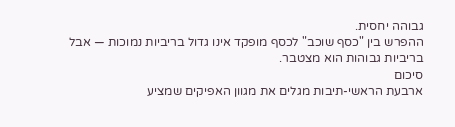גבוהה יחסית.
ההפרש בין "כסף שוכב" לכסף מופקד אינו גדול בריביות נמוכות — אבל בריביות גבוהות הוא מצטבר.
סיכום
ארבעת הראשי-תיבות מגלים את מגוון האפיקים שמציע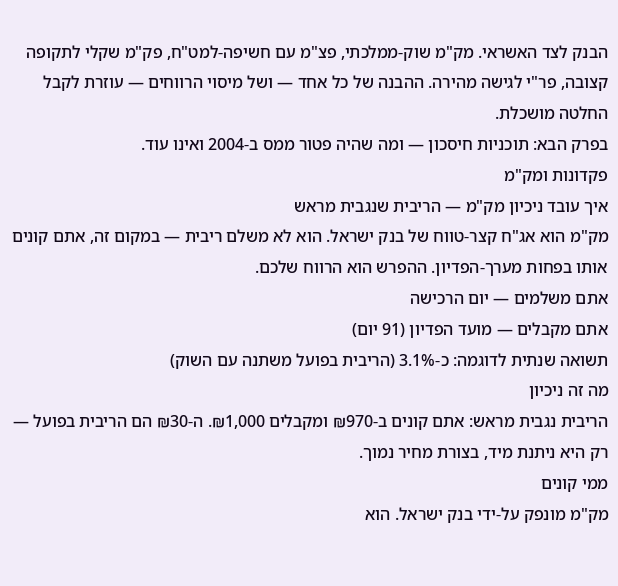הבנק לצד האשראי. מק"מ שוק-ממלכתי, פצ"מ עם חשיפה-למט"ח, פק"מ שקלי לתקופה קצובה, פר"י לגישה מהירה. ההבנה של כל אחד — ושל מיסוי הרווחים — עוזרת לקבל החלטה מושכלת.
בפרק הבא: תוכניות חיסכון — ומה שהיה פטור ממס ב-2004 ואינו עוד.
פקדונות ומק"מ
איך עובד ניכיון מק"מ — הריבית שנגבית מראש
מק"מ הוא אג"ח קצר-טווח של בנק ישראל. הוא לא משלם ריבית — במקום זה, אתם קונים אותו בפחות מערך-הפדיון. ההפרש הוא הרווח שלכם.
אתם משלמים — יום הרכישה
אתם מקבלים — מועד הפדיון (91 יום)
תשואה שנתית לדוגמה: כ-3.1% (הריבית בפועל משתנה עם השוק)
מה זה ניכיון
הריבית נגבית מראש: אתם קונים ב-₪970 ומקבלים ₪1,000. ה-₪30 הם הריבית בפועל — רק היא ניתנת מיד, בצורת מחיר נמוך.
ממי קונים
מק"מ מונפק על-ידי בנק ישראל. הוא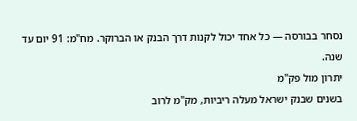נסחר בבורסה — כל אחד יכול לקנות דרך הבנק או הברוקר. מח"מ: 91 יום עד שנה.
יתרון מול פק"מ
בשנים שבנק ישראל מעלה ריביות, מק"מ לרוב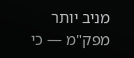מניב יותר מפק"מ — כי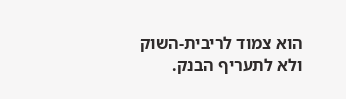הוא צמוד לריבית-השוק ולא לתעריף הבנק.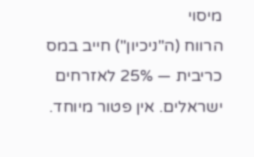מיסוי
הרווח (ה"ניכיון") חייב במס כריבית — 25% לאזרחים ישראלים. אין פטור מיוחד.